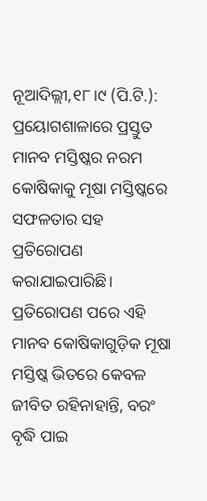ନୂଆଦିଲ୍ଲୀ,୧୮।୯ (ପି.ଟି.): ପ୍ରୟୋଗଶାଳାରେ ପ୍ରସ୍ତୁତ ମାନବ ମସ୍ତିଷ୍କର ନରମ କୋଷିକାକୁ ମୂଷା ମସ୍ତିଷ୍କରେ ସଫଳତାର ସହ ପ୍ରତିରୋପଣ କରାଯାଇପାରିଛି। ପ୍ରତିରୋପଣ ପରେ ଏହି ମାନବ କୋଷିକାଗୁଡ଼ିକ ମୂଷା ମସ୍ତିଷ୍କ ଭିତରେ କେବଳ ଜୀବିତ ରହିନାହାନ୍ତି, ବରଂ ବୃଦ୍ଧି ପାଇ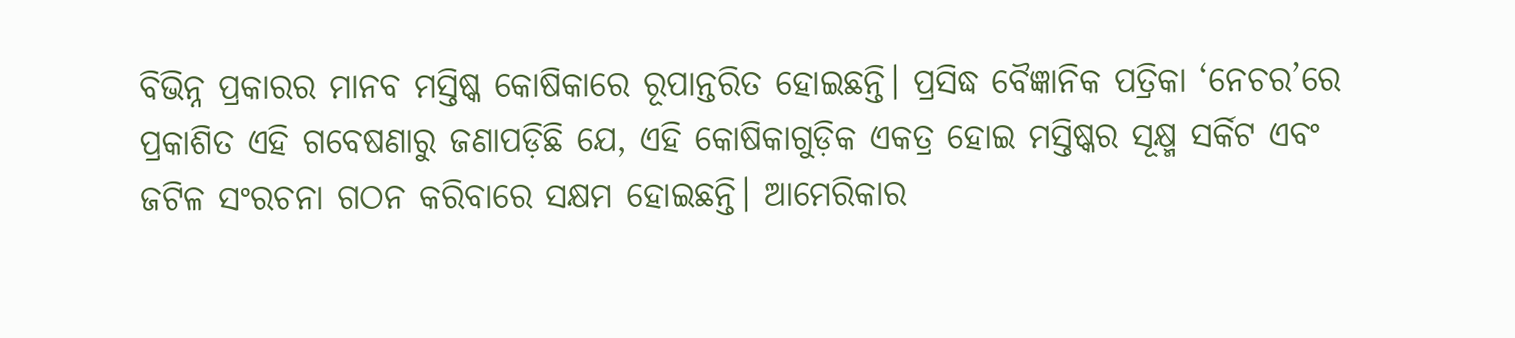ବିଭିନ୍ନ ପ୍ରକାରର ମାନବ ମସ୍ତିଷ୍କ କୋଷିକାରେ ରୂପାନ୍ତରିତ ହୋଇଛନ୍ତି। ପ୍ରସିଦ୍ଧ ବୈଜ୍ଞାନିକ ପତ୍ରିକା ‘ନେଚର’ରେ ପ୍ରକାଶିତ ଏହି ଗବେଷଣାରୁ ଜଣାପଡ଼ିଛି ଯେ, ଏହି କୋଷିକାଗୁଡ଼ିକ ଏକତ୍ର ହୋଇ ମସ୍ତିଷ୍କର ସୂକ୍ଷ୍ମ ସର୍କିଟ ଏବଂ ଜଟିଳ ସଂରଚନା ଗଠନ କରିବାରେ ସକ୍ଷମ ହୋଇଛନ୍ତି। ଆମେରିକାର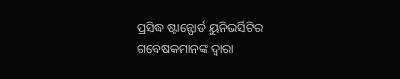ପ୍ରସିଦ୍ଧ ଷ୍ଟାନ୍ଫୋର୍ଡ ୟୁନିଭର୍ସିଟିର ଗବେଷକମାନଙ୍କ ଦ୍ୱାରା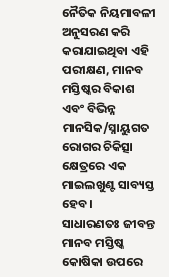ନୈତିକ ନିୟମାବଳୀ ଅନୁସରଣ କରି କରାଯାଇଥିବା ଏହି ପରୀକ୍ଷଣ, ମାନବ ମସ୍ତିଷ୍କର ବିକାଶ ଏବଂ ବିଭିନ୍ନ ମାନସିକ/ସ୍ନାୟୁଗତ ରୋଗର ଚିକିତ୍ସା କ୍ଷେତ୍ରରେ ଏକ ମାଇଲଖୁଣ୍ଟ ସାବ୍ୟସ୍ତ ହେବ।
ସାଧାରଣତଃ ଜୀବନ୍ତ ମାନବ ମସ୍ତିଷ୍କ କୋଷିକା ଉପରେ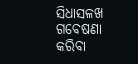ସିଧାସଳଖ ଗବେଷଣା କରିବା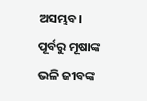ଅସମ୍ଭବ। ପୂର୍ବରୁ ମୂଷାଙ୍କ ଭଳି ଜୀବଙ୍କ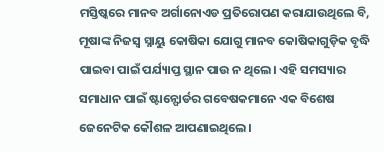ମସ୍ତିଷ୍କରେ ମାନବ ଅର୍ଗାନୋଏଡ ପ୍ରତିରୋପଣ କରାଯାଉଥିଲେ ବି, ମୂଷାଙ୍କ ନିଜସ୍ବ ସ୍ନାୟୁ କୋଷିକା ଯୋଗୁ ମାନବ କୋଷିକାଗୁଡ଼ିକ ବୃଦ୍ଧି ପାଇବା ପାଇଁ ପର୍ଯ୍ୟାପ୍ତ ସ୍ଥାନ ପାଉ ନ ଥିଲେ। ଏହି ସମସ୍ୟାର ସମାଧାନ ପାଇଁ ଷ୍ଟାନ୍ଫୋର୍ଡର ଗବେଷକମାନେ ଏକ ବିଶେଷ ଜେନେଟିକ କୌଶଳ ଆପଣାଇଥିଲେ।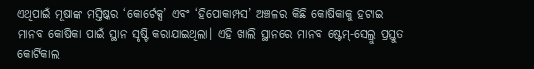ଏଥିପାଇଁ ମୂଷାଙ୍କ ମସ୍ତିଷ୍କର ‘କୋର୍ଟେକ୍ସ’ ଏବଂ ‘ହିପୋକାମ୍ପସ’ ଅଞ୍ଚଳର କିଛି କୋଷିକାକୁ ହଟାଇ ମାନବ କୋଷିକା ପାଇଁ ସ୍ଥାନ ସୃଷ୍ଟି କରାଯାଇଥିଲା। ଏହି ଖାଲି ସ୍ଥାନରେ ମାନବ ଷ୍ଟେମ୍-ସେଲ୍ରୁ ପ୍ରସ୍ତୁତ କୋର୍ଟିକାଲ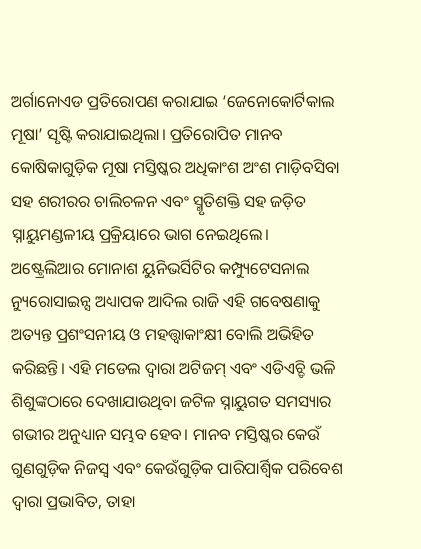ଅର୍ଗାନୋଏଡ ପ୍ରତିରୋପଣ କରାଯାଇ ‘ଜେନୋକୋର୍ଟିକାଲ ମୂଷା’ ସୃଷ୍ଟି କରାଯାଇଥିଲା। ପ୍ରତିରୋପିତ ମାନବ କୋଷିକାଗୁଡ଼ିକ ମୂଷା ମସ୍ତିଷ୍କର ଅଧିକାଂଶ ଅଂଶ ମାଡ଼ିବସିବା ସହ ଶରୀରର ଚାଲିଚଳନ ଏବଂ ସ୍ମୃତିଶକ୍ତି ସହ ଜଡ଼ିତ ସ୍ନାୟୁମଣ୍ଡଳୀୟ ପ୍ରକ୍ରିୟାରେ ଭାଗ ନେଇଥିଲେ।
ଅଷ୍ଟ୍ରେଲିଆର ମୋନାଶ ୟୁନିଭର୍ସିଟିର କମ୍ପ୍ୟୁଟେସନାଲ ନ୍ୟୁରୋସାଇନ୍ସ ଅଧ୍ୟାପକ ଆଦିଲ ରାଜି ଏହି ଗବେଷଣାକୁ ଅତ୍ୟନ୍ତ ପ୍ରଶଂସନୀୟ ଓ ମହତ୍ତ୍ୱାକାଂକ୍ଷୀ ବୋଲି ଅଭିହିତ କରିଛନ୍ତି। ଏହି ମଡେଲ ଦ୍ୱାରା ଅଟିଜମ୍ ଏବଂ ଏଡିଏଚ୍ଡି ଭଳି ଶିଶୁଙ୍କଠାରେ ଦେଖାଯାଉଥିବା ଜଟିଳ ସ୍ନାୟୁଗତ ସମସ୍ୟାର ଗଭୀର ଅନୁଧ୍ୟାନ ସମ୍ଭବ ହେବ। ମାନବ ମସ୍ତିଷ୍କର କେଉଁ ଗୁଣଗୁଡ଼ିକ ନିଜସ୍ବ ଏବଂ କେଉଁଗୁଡ଼ିକ ପାରିପାର୍ଶ୍ୱିକ ପରିବେଶ ଦ୍ୱାରା ପ୍ରଭାବିତ, ତାହା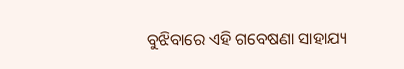ବୁଝିବାରେ ଏହି ଗବେଷଣା ସାହାଯ୍ୟ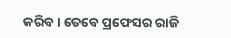କରିବ। ତେବେ ପ୍ରଫେସର ରାଜି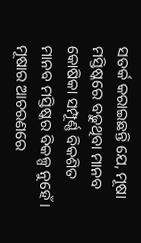ସତର୍କ କରାଇଛନ୍ତି ଯେ, ମୂଷା ମସ୍ତିଷ୍କରେ ବଢ଼ୁଥିବା ମାନବ କୋଷିକା ସମ୍ପୂର୍ଣ୍ଣ ବିକଶିତ ମାନବ ମସ୍ତିଷ୍କର ବିକଳ୍ପ ନୁହେଁ। ମୂଷାର ଆଚରଣରେ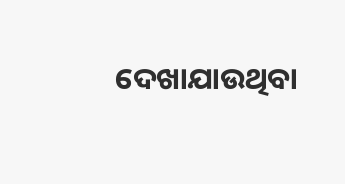ଦେଖାଯାଉଥିବା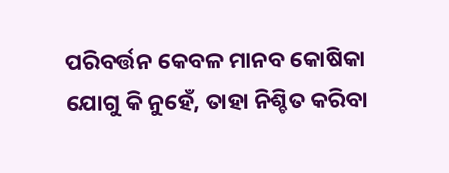ପରିବର୍ତ୍ତନ କେବଳ ମାନବ କୋଷିକା ଯୋଗୁ କି ନୁହେଁ, ତାହା ନିଶ୍ଚିତ କରିବା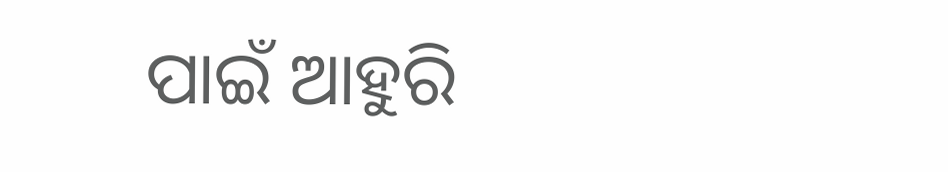ପାଇଁ ଆହୁରି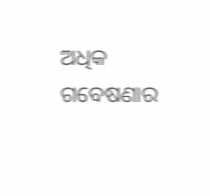ଅଧିକ ଗବେଷଣାର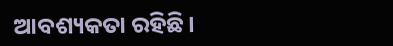ଆବଶ୍ୟକତା ରହିଛି।